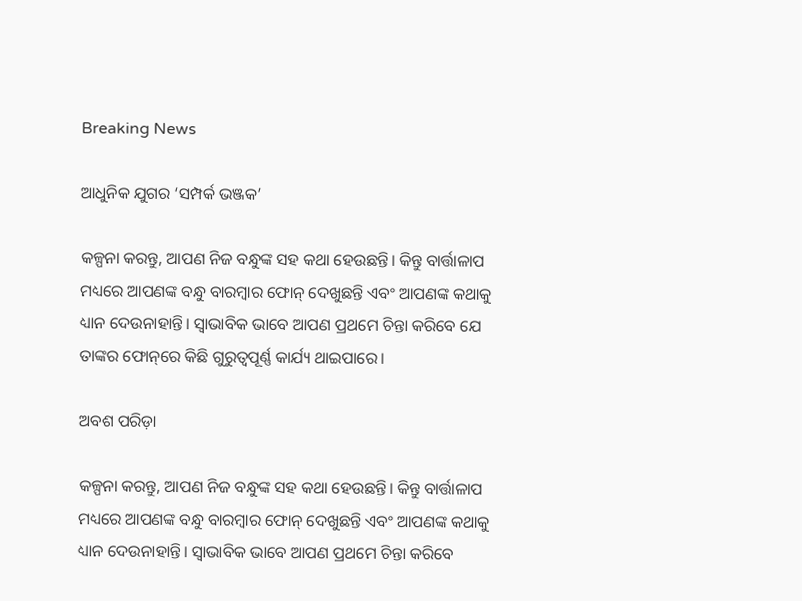Breaking News

ଆଧୁନିକ ଯୁଗର ‘ସମ୍ପର୍କ ଭଞ୍ଜକ’

କଳ୍ପନା କରନ୍ତୁ, ଆପଣ ନିଜ ବନ୍ଧୁଙ୍କ ସହ କଥା ହେଉଛନ୍ତି। କିନ୍ତୁ ବାର୍ତ୍ତାଳାପ ମଧ୍ୟରେ ଆପଣଙ୍କ ବନ୍ଧୁ ବାରମ୍ବାର ଫୋନ୍ ଦେଖୁଛନ୍ତି ଏବଂ ଆପଣଙ୍କ କଥାକୁ ଧ୍ୟାନ ଦେଉନାହାନ୍ତି। ସ୍ୱାଭାବିକ ଭାବେ ଆପଣ ପ୍ରଥମେ ଚିନ୍ତା କରିବେ ଯେ ତାଙ୍କର ଫୋନ୍‌ରେ କିଛି ଗୁରୁତ୍ୱପୂର୍ଣ୍ଣ କାର୍ଯ୍ୟ ଥାଇପାରେ।

ଅବଶ ପରିଡ଼ା

କଳ୍ପନା କରନ୍ତୁ, ଆପଣ ନିଜ ବନ୍ଧୁଙ୍କ ସହ କଥା ହେଉଛନ୍ତି। କିନ୍ତୁ ବାର୍ତ୍ତାଳାପ ମଧ୍ୟରେ ଆପଣଙ୍କ ବନ୍ଧୁ ବାରମ୍ବାର ଫୋନ୍ ଦେଖୁଛନ୍ତି ଏବଂ ଆପଣଙ୍କ କଥାକୁ ଧ୍ୟାନ ଦେଉନାହାନ୍ତି। ସ୍ୱାଭାବିକ ଭାବେ ଆପଣ ପ୍ରଥମେ ଚିନ୍ତା କରିବେ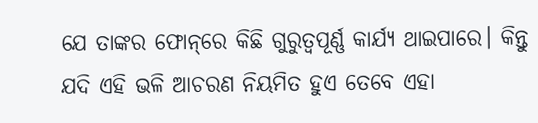ଯେ ତାଙ୍କର ଫୋନ୍‌ରେ କିଛି ଗୁରୁତ୍ୱପୂର୍ଣ୍ଣ କାର୍ଯ୍ୟ ଥାଇପାରେ। କିନ୍ତୁ ଯଦି ଏହି ଭଳି ଆଚରଣ ନିୟମିତ ହୁଏ ତେବେ ଏହା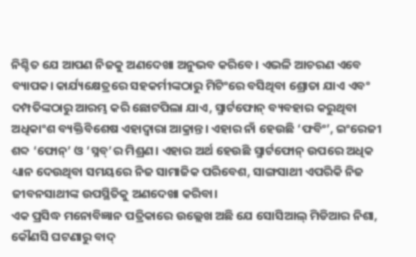ନିଶ୍ଚିତ ଯେ ଆପଣ ନିଜକୁ ଅଣଦେଖା ଅନୁଭବ କରିବେ। ଏଭଳି ଆଚରଣ ଏବେ ବ୍ୟାପକ। କାର୍ଯ୍ୟକ୍ଷେତ୍ରରେ ସହକର୍ମୀଙ୍କଠାରୁ ମିଟିଂରେ ବସିଥିବା ଶ୍ରୋତା ଯାଏ ଏବଂ ଦମ୍ପତିଙ୍କଠାରୁ ଆରମ୍ଭ କରି ଛୋଟପିଲା ଯାଏ, ସ୍ମାର୍ଟଫୋନ୍ ବ୍ୟବହାର କରୁଥିବା ଅଧିକାଂଶ ବ୍ୟକ୍ତିବିଶେଷ ଏହାଦ୍ୱାରା ଆକ୍ରାନ୍ତ। ଏହାର ନାଁ ହେଉଛି ‘ଫବିଂ’, ଇଂରେଜୀ ଶବ୍ଦ ‘ଫୋନ୍’ ଓ ‘ସ୍ନବ୍’ର ମିଶ୍ରଣ। ଏହାର ଅର୍ଥ ହେଉଛି ସ୍ମାର୍ଟଫୋନ୍ ଉପରେ ଅଧିକ ଧ୍ୟାନ ଦେଉଥିବା ସମୟରେ ନିଜ ସାମାଜିକ ପରିବେଶ, ସାଙ୍ଗସାଥୀ ଏପରିକି ନିଜ ଜୀବନସାଥୀଙ୍କ ଉପସ୍ଥିତିକୁ ଅଣଦେଖା କରିବା।
ଏକ ପ୍ରସିଦ୍ଧ ମନୋବିଜ୍ଞାନ ପତ୍ରିକାରେ ଉଲ୍ଲେଖ ଅଛି ଯେ ସୋସିଆଲ୍‌ ମିଡିଆର ନିଶା, କୌଣସି ଘଟଣାରୁ ବାଦ୍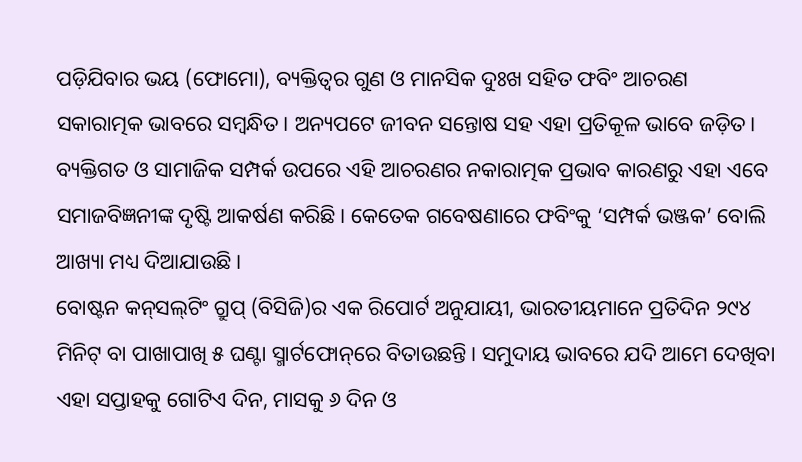ପଡ଼ିଯିବାର ଭୟ (ଫୋମୋ), ବ୍ୟକ୍ତିତ୍ୱର ଗୁଣ ଓ ମାନସିକ ଦୁଃଖ ସହିତ ଫବିଂ ଆଚରଣ ସକାରାତ୍ମକ ଭାବରେ ସମ୍ବନ୍ଧିତ। ଅନ୍ୟପଟେ ଜୀବନ ସନ୍ତୋଷ ସହ ଏହା ପ୍ରତିକୂଳ ଭାବେ ଜଡ଼ିତ। ବ୍ୟକ୍ତିଗତ ଓ ସାମାଜିକ ସମ୍ପର୍କ ଉପରେ ଏହି ଆଚରଣର ନକାରାତ୍ମକ ପ୍ରଭାବ କାରଣରୁ ଏହା ଏବେ ସମାଜବିଜ୍ଞନୀଙ୍କ ଦୃଷ୍ଟି ଆକର୍ଷଣ କରିଛି। କେତେକ ଗବେଷଣାରେ ଫବିଂକୁ ‘ସମ୍ପର୍କ ଭଞ୍ଜକ’ ବୋଲି ଆଖ୍ୟା ମଧ୍ୟ ଦିଆଯାଉଛି।
ବୋଷ୍ଟନ କନ୍‌ସଲ୍‌ଟିଂ ଗ୍ରୁପ୍ (ବିସିଜି)ର ଏକ ରିପୋର୍ଟ ଅନୁଯାୟୀ, ଭାରତୀୟମାନେ ପ୍ରତିଦିନ ୨୯୪ ମିନିଟ୍‌ ବା ପାଖାପାଖି ୫ ଘଣ୍ଟା ସ୍ମାର୍ଟଫୋନ୍‌ରେ ବିତାଉଛନ୍ତି। ସମୁଦାୟ ଭାବରେ ଯଦି ଆମେ ଦେଖିବା ଏହା ସପ୍ତାହକୁ ଗୋଟିଏ ଦିନ, ମାସକୁ ୬ ଦିନ ଓ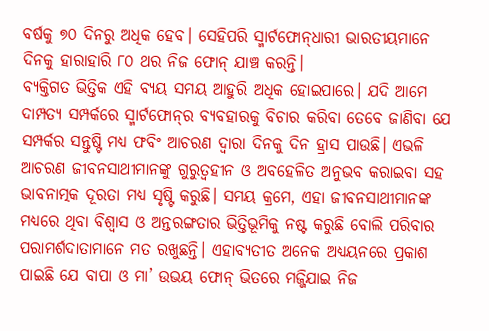ବର୍ଷକୁ ୭୦ ଦିନରୁ ଅଧିକ ହେବ। ସେହିପରି ସ୍ମାର୍ଟଫୋନ୍‌ଧାରୀ ଭାରତୀୟମାନେ ଦିନକୁ ହାରାହାରି ୮୦ ଥର ନିଜ ଫୋନ୍ ଯାଞ୍ଚ କରନ୍ତି।
ବ୍ୟକ୍ତିଗତ ଭିତ୍ତିକ ଏହି ବ୍ୟୟ ସମୟ ଆହୁରି ଅଧିକ ହୋଇପାରେ। ଯଦି ଆମେ ଦାମ୍ପତ୍ୟ ସମ୍ପର୍କରେ ସ୍ମାର୍ଟଫୋନ୍‌ର ବ୍ୟବହାରକୁ ବିଚାର କରିବା ତେବେ ଜାଣିବା ଯେ ସମ୍ପର୍କର ସନ୍ତୁଷ୍ଟି ମଧ୍ୟ ଫବିଂ ଆଚରଣ ଦ୍ୱାରା ଦିନକୁ ଦିନ ହ୍ରାସ ପାଉଛି। ଏଭଳି ଆଚରଣ ଜୀବନସାଥୀମାନଙ୍କୁ ଗୁରୁତ୍ବହୀନ ଓ ଅବହେଳିତ ଅନୁଭବ କରାଇବା ସହ ଭାବନାତ୍ମକ ଦୂରତା ମଧ୍ୟ ସୃଷ୍ଟି କରୁଛି। ସମୟ କ୍ରମେ, ଏହା ଜୀବନସାଥୀମାନଙ୍କ ମଧ୍ୟରେ ଥିବା ବିଶ୍ୱାସ ଓ ଅନ୍ତରଙ୍ଗତାର ଭିତ୍ତିଭୂମିକୁ ନଷ୍ଟ କରୁଛି ବୋଲି ପରିବାର ପରାମର୍ଶଦାତାମାନେ ମତ ରଖୁଛନ୍ତି। ଏହାବ୍ୟତୀତ ଅନେକ ଅଧ୍ୟୟନରେ ପ୍ରକାଶ ପାଇଛି ଯେ ବାପା ଓ ମା’ ଉଭୟ ଫୋନ୍ ଭିତରେ ମଜ୍ଜିଯାଇ ନିଜ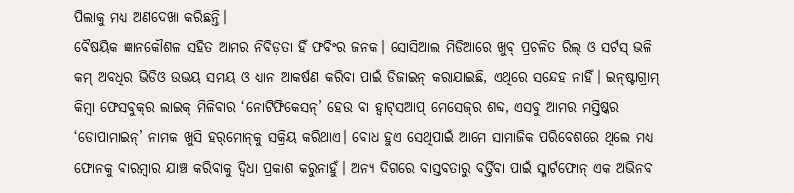ପିଲାକୁ ମଧ୍ୟ ଅଣଦେଖା କରିଛନ୍ତି।
ବୈଷୟିକ ଜ୍ଞାନକୌଶଳ ସହିତ ଆମର ନିବିଡ଼ତା ହିଁ ଫବିଂର ଜନକ। ସୋସିଆଲ ମିଡିଆରେ ଖୁବ୍ ପ୍ରଚଳିତ ରିଲ୍ ଓ ସର୍ଟସ୍‌ ଭଳି କମ୍ ଅବଧିର ଭିଡିଓ ଉଭୟ ସମୟ ଓ ଧ୍ୟାନ ଆକର୍ଷଣ କରିବା ପାଇଁ ଡିଜାଇନ୍ କରାଯାଇଛି, ଏଥିରେ ସନ୍ଦେହ ନାହିଁ। ଇନ୍‌ଷ୍ଟାଗ୍ରାମ୍‌ କିମ୍ବା ଫେସବୁକ୍‌ର ଲାଇକ୍‌ ମିଳିବାର ‘ନୋଟିଫିକେସନ୍’ ହେଉ ବା ହ୍ବାଟ୍‌ସଆପ୍‌ ମେସେଜ୍‌ର ଶବ୍ଦ, ଏସବୁ ଆମର ମସ୍ତିଷ୍କର ‘ଡୋପାମାଇନ୍‌’ ନାମକ ଖୁସି ହର୍‌ମୋନ୍‌କୁ ସକ୍ରିୟ କରିଥାଏ। ବୋଧ ହୁଏ ସେଥିପାଇଁ ଆମେ ସାମାଜିକ ପରିବେଶରେ ଥିଲେ ମଧ୍ୟ ଫୋନକୁ ବାରମ୍ବାର ଯାଞ୍ଚ କରିବାକୁ ଦ୍ବିଧା ପ୍ରକାଶ କରୁନାହୁଁ। ଅନ୍ୟ ଦିଗରେ ବାସ୍ତବତାରୁ ବର୍ତ୍ତିବା ପାଇଁ ସ୍ମାର୍ଟଫୋନ୍‌ ଏକ ଅଭିନବ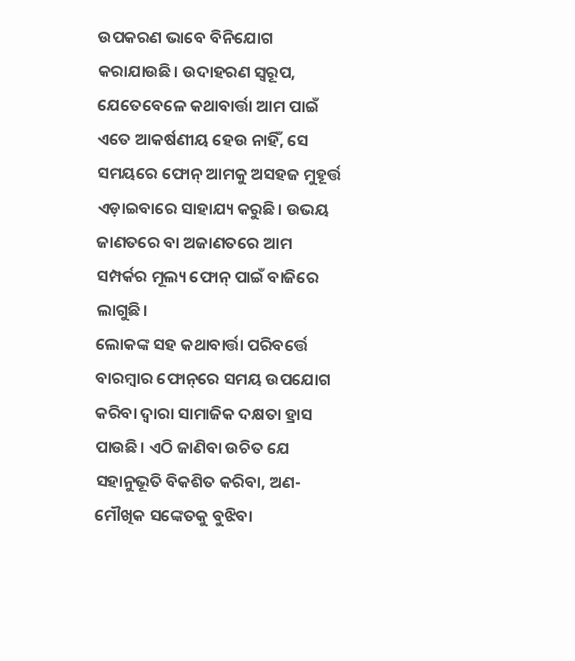ଉପକରଣ ଭାବେ ବିନିଯୋଗ କରାଯାଉଛି। ଉଦାହରଣ ସ୍ୱରୂପ, ଯେତେବେଳେ କଥାବାର୍ତ୍ତା ଆମ ପାଇଁ ଏତେ ଆକର୍ଷଣୀୟ ହେଉ ନାହିଁ, ସେ ସମୟରେ ଫୋନ୍ ଆମକୁ ଅସହଜ ମୁହୂର୍ତ୍ତ ଏଡ଼ାଇବାରେ ସାହାଯ୍ୟ କରୁଛି। ଉଭୟ ଜାଣତରେ ବା ଅଜାଣତରେ ଆମ ସମ୍ପର୍କର ମୂଲ୍ୟ ଫୋନ୍ ପାଇଁ ବାଜିରେ ଲାଗୁଛି।
ଲୋକଙ୍କ ସହ କଥାବାର୍ତ୍ତା ପରିବର୍ତ୍ତେ ବାରମ୍ବାର ଫୋନ୍‌ରେ ସମୟ ଉପଯୋଗ କରିବା ଦ୍ୱାରା ସାମାଜିକ ଦକ୍ଷତା ହ୍ରାସ ପାଉଛି। ଏଠି ଜାଣିବା ଉଚିତ ଯେ ସହାନୁଭୂତି ବିକଶିତ କରିବା, ଅଣ-ମୌଖିକ ସଙ୍କେତକୁ ବୁଝିବା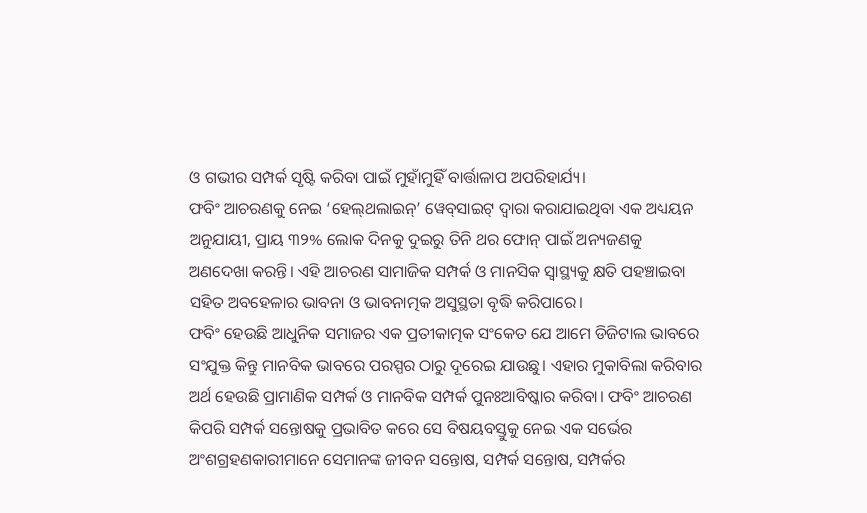ଓ ଗଭୀର ସମ୍ପର୍କ ସୃଷ୍ଟି କରିବା ପାଇଁ ମୁହାଁମୁହିଁ ବାର୍ତ୍ତାଳାପ ଅପରିହାର୍ଯ୍ୟ।
ଫବିଂ ଆଚରଣକୁ ନେଇ ‘ହେଲ୍‌ଥଲାଇନ୍’ ୱେବ୍‌ସାଇଟ୍‌ ଦ୍ୱାରା କରାଯାଇଥିବା ଏକ ଅଧ୍ୟୟନ ଅନୁଯାୟୀ, ପ୍ରାୟ ୩୨% ଲୋକ ଦିନକୁ ଦୁଇରୁ ତିନି ଥର ଫୋନ୍ ପାଇଁ ଅନ୍ୟଜଣକୁ ଅଣଦେଖା କରନ୍ତି। ଏହି ଆଚରଣ ସାମାଜିକ ସମ୍ପର୍କ ଓ ମାନସିକ ସ୍ୱାସ୍ଥ୍ୟକୁ କ୍ଷତି ପହଞ୍ଚାଇବା ସହିତ ଅବହେଳାର ଭାବନା ଓ ଭାବନାତ୍ମକ ଅସୁସ୍ଥତା ବୃଦ୍ଧି କରିପାରେ।
ଫବିଂ ହେଉଛି ଆଧୁନିକ ସମାଜର ଏକ ପ୍ରତୀକାତ୍ମକ ସଂକେତ ଯେ ଆମେ ଡିଜିଟାଲ ଭାବରେ ସଂଯୁକ୍ତ କିନ୍ତୁ ମାନବିକ ଭାବରେ ପରସ୍ପର ଠାରୁ ଦୂରେଇ ଯାଉଛୁ। ଏହାର ମୁକାବିଲା କରିବାର ଅର୍ଥ ହେଉଛି ପ୍ରାମାଣିକ ସମ୍ପର୍କ ଓ ମାନବିକ ସମ୍ପର୍କ ପୁନଃଆବିଷ୍କାର କରିବା। ଫବିଂ ଆଚରଣ କିପରି ସମ୍ପର୍କ ସନ୍ତୋଷକୁ ପ୍ରଭାବିତ କରେ ସେ ବିଷୟବସ୍ତୁକୁ ନେଇ ଏକ ସର୍ଭେର ଅଂଶଗ୍ରହଣକାରୀମାନେ ସେମାନଙ୍କ ଜୀବନ ସନ୍ତୋଷ, ସମ୍ପର୍କ ସନ୍ତୋଷ, ସମ୍ପର୍କର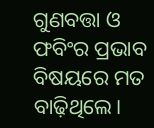ଗୁଣବତ୍ତା ଓ ଫବିଂର ପ୍ରଭାବ ବିଷୟରେ ମତ ବାଢ଼ିଥିଲେ।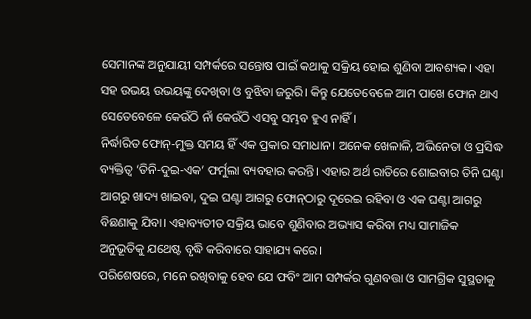ସେମାନଙ୍କ ଅନୁଯାୟୀ ସମ୍ପର୍କରେ ସନ୍ତୋଷ ପାଇଁ କଥାକୁ ସକ୍ରିୟ ହୋଇ ଶୁଣିବା ଆବଶ୍ୟକ। ଏହା ସହ ଉଭୟ ଉଭୟଙ୍କୁ ଦେଖିବା ଓ ବୁଝିବା ଜରୁରି। କିନ୍ତୁ ଯେତେବେଳେ ଆମ ପାଖେ ଫୋନ ଥାଏ ସେତେବେଳେ କେଉଁଠି ନାଁ କେଉଁଠି ଏସବୁ ସମ୍ଭବ ହୁଏ ନାହିଁ।
ନିର୍ଦ୍ଧାରିତ ଫୋନ୍-ମୁକ୍ତ ସମୟ ହିଁ ଏକ ପ୍ରକାର ସମାଧାନ। ଅନେକ ଖେଳାଳି, ଅଭିନେତା ଓ ପ୍ରସିଦ୍ଧ ବ୍ୟକ୍ତିତ୍ୱ ‘ତିନି-ଦୁଇ-ଏକ’ ଫର୍ମୁଲା ବ୍ୟବହାର କରନ୍ତି। ଏହାର ଅର୍ଥ ରାତିରେ ଶୋଇବାର ତିନି ଘଣ୍ଟା ଆଗରୁ ଖାଦ୍ୟ ଖାଇବା, ଦୁଇ ଘଣ୍ଟା ଆଗରୁ ଫୋନ୍‌ଠାରୁ ଦୂରେଇ ରହିବା ଓ ଏକ ଘଣ୍ଟା ଆଗରୁ ବିଛଣାକୁ ଯିବା। ଏହାବ୍ୟତୀତ ସକ୍ରିୟ ଭାବେ ଶୁଣିବାର ଅଭ୍ୟାସ କରିବା ମଧ୍ୟ ସାମାଜିକ ଅନୁଭୂତିକୁ ଯଥେଷ୍ଟ ବୃଦ୍ଧି କରିବାରେ ସାହାଯ୍ୟ କରେ।
ପରିଶେଷରେ, ମନେ ରଖିବାକୁ ହେବ ଯେ ଫବିଂ ଆମ ସମ୍ପର୍କର ଗୁଣବତ୍ତା ଓ ସାମଗ୍ରିକ ସୁସ୍ଥତାକୁ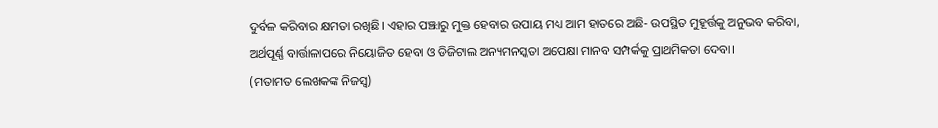ଦୁର୍ବଳ କରିବାର କ୍ଷମତା ରଖିଛି। ଏହାର ପଞ୍ଝାରୁ ମୁକ୍ତ ହେବାର ଉପାୟ ମଧ୍ୟ ଆମ ହାତରେ ଅଛି- ଉପସ୍ଥିତ ମୁହୂର୍ତ୍ତକୁ ଅନୁଭବ କରିବା, ଅର୍ଥପୂର୍ଣ୍ଣ ବାର୍ତ୍ତାଳାପରେ ନିୟୋଜିତ ହେବା ଓ ଡିଜିଟାଲ ଅନ୍ୟମନସ୍କତା ଅପେକ୍ଷା ମାନବ ସମ୍ପର୍କକୁ ପ୍ରାଥମିକତା ଦେବା।
(ମତାମତ ଲେଖକଙ୍କ ନିଜସ୍ବ)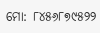ମୋ: ୮୪୫୬୮୭୯୫୨୨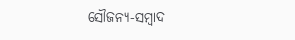ସୌଜନ୍ୟ-ସମ୍ୱାଦ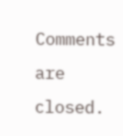Comments are closed.